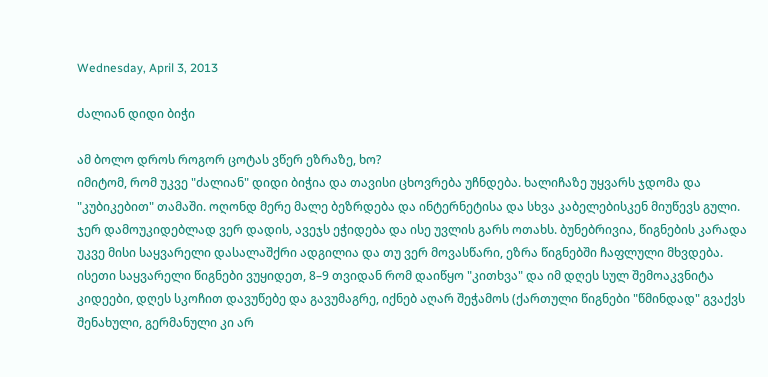Wednesday, April 3, 2013

ძალიან დიდი ბიჭი

ამ ბოლო დროს როგორ ცოტას ვწერ ეზრაზე, ხო?
იმიტომ, რომ უკვე "ძალიან" დიდი ბიჭია და თავისი ცხოვრება უჩნდება. ხალიჩაზე უყვარს ჯდომა და "კუბიკებით" თამაში. ოღონდ მერე მალე ბეზრდება და ინტერნეტისა და სხვა კაბელებისკენ მიუწევს გული. ჯერ დამოუკიდებლად ვერ დადის, ავეჯს ეჭიდება და ისე უვლის გარს ოთახს. ბუნებრივია, წიგნების კარადა უკვე მისი საყვარელი დასალაშქრი ადგილია და თუ ვერ მოვასწარი, ეზრა წიგნებში ჩაფლული მხვდება.
ისეთი საყვარელი წიგნები ვუყიდეთ, 8–9 თვიდან რომ დაიწყო "კითხვა" და იმ დღეს სულ შემოაკვნიტა კიდეები, დღეს სკოჩით დავუწებე და გავუმაგრე, იქნებ აღარ შეჭამოს (ქართული წიგნები "წმინდად" გვაქვს შენახული, გერმანული კი არ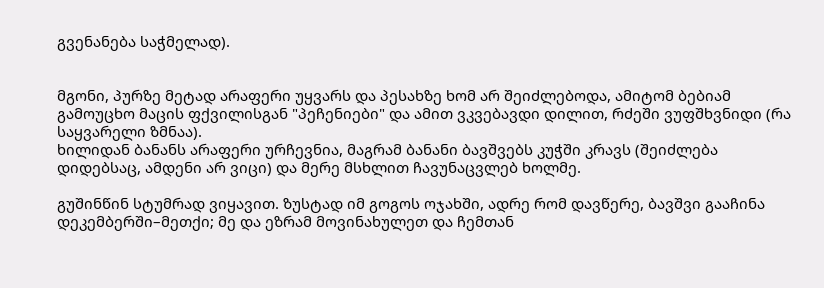გვენანება საჭმელად).


მგონი, პურზე მეტად არაფერი უყვარს და პესახზე ხომ არ შეიძლებოდა, ამიტომ ბებიამ გამოუცხო მაცის ფქვილისგან "პეჩენიები" და ამით ვკვებავდი დილით, რძეში ვუფშხვნიდი (რა საყვარელი ზმნაა).
ხილიდან ბანანს არაფერი ურჩევნია, მაგრამ ბანანი ბავშვებს კუჭში კრავს (შეიძლება დიდებსაც, ამდენი არ ვიცი) და მერე მსხლით ჩავუნაცვლებ ხოლმე.

გუშინწინ სტუმრად ვიყავით. ზუსტად იმ გოგოს ოჯახში, ადრე რომ დავწერე, ბავშვი გააჩინა დეკემბერში–მეთქი; მე და ეზრამ მოვინახულეთ და ჩემთან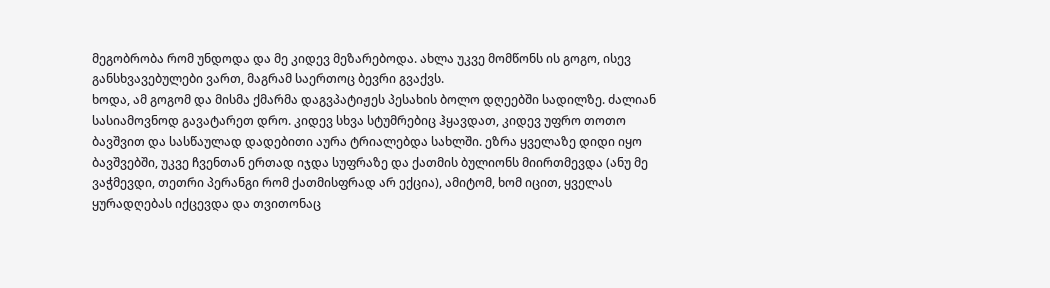მეგობრობა რომ უნდოდა და მე კიდევ მეზარებოდა. ახლა უკვე მომწონს ის გოგო, ისევ განსხვავებულები ვართ, მაგრამ საერთოც ბევრი გვაქვს.
ხოდა, ამ გოგომ და მისმა ქმარმა დაგვპატიჟეს პესახის ბოლო დღეებში სადილზე. ძალიან სასიამოვნოდ გავატარეთ დრო. კიდევ სხვა სტუმრებიც ჰყავდათ, კიდევ უფრო თოთო ბავშვით და სასწაულად დადებითი აურა ტრიალებდა სახლში. ეზრა ყველაზე დიდი იყო ბავშვებში, უკვე ჩვენთან ერთად იჯდა სუფრაზე და ქათმის ბულიონს მიირთმევდა (ანუ მე ვაჭმევდი, თეთრი პერანგი რომ ქათმისფრად არ ექცია), ამიტომ, ხომ იცით, ყველას ყურადღებას იქცევდა და თვითონაც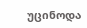უცინოდა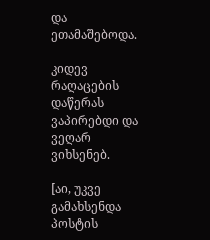და ეთამაშებოდა.

კიდევ რაღაცების დაწერას ვაპირებდი და ვეღარ ვიხსენებ.

[აი, უკვე გამახსენდა პოსტის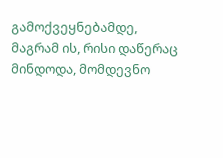გამოქვეყნებამდე, მაგრამ ის, რისი დაწერაც მინდოდა, მომდევნო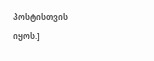პოსტისთვის იყოს.]